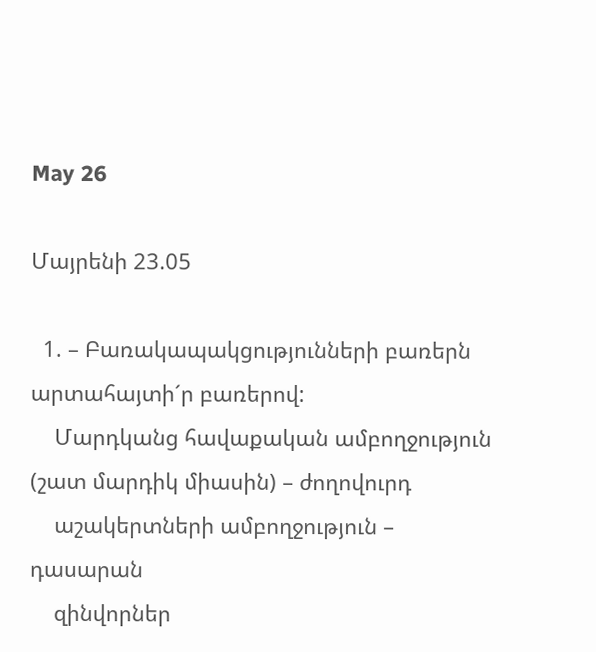May 26

Մայրենի 23.05

  1. – Բառակապակցությունների բառերն արտահայտի´ր բառերով:
    Մարդկանց հավաքական ամբողջություն (շատ մարդիկ միասին) – ժողովուրդ
    աշակերտների ամբողջություն – դասարան
    զինվորներ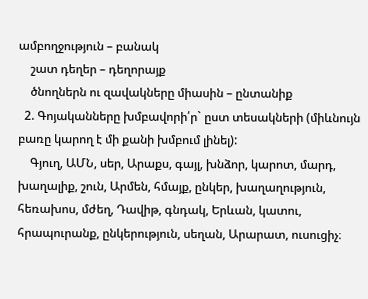ամբողջություն – բանակ
    շատ դեղեր – դեղորայք
    ծնողներն ու զավակները միասին – ընտանիք
  2. Գոյականները խմբավորի՛ր` ըստ տեսակների (միևնույն բառը կարող է մի քանի խմբում լինել):
    Գյուղ, ԱՄՆ, սեր, Արաքս, գայլ, խնձոր, կարոտ, մարդ, խաղալիք, շուն, Արմեն, հմայք, ընկեր, խաղաղություն, հեռախոս, մժեղ, Դավիթ, գնդակ, Երևան, կատու, հրապուրանք, ընկերություն, սեղան, Արարատ, ուսուցիչ։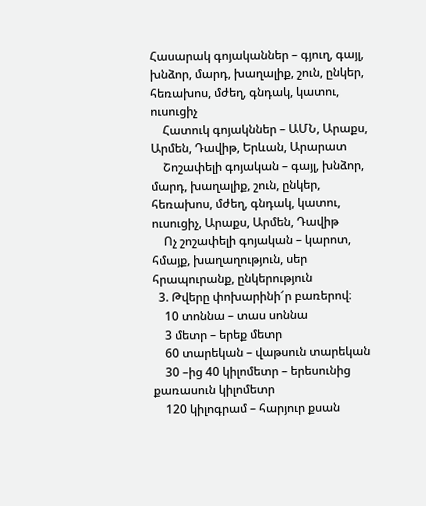Հասարակ գոյականներ – գյուղ, գայլ, խնձոր, մարդ, խաղալիք, շուն, ընկեր, հեռախոս, մժեղ, գնդակ, կատու, ուսուցիչ
    Հատուկ գոյակններ – ԱՄՆ, Արաքս, Արմեն, Դավիթ, Երևան, Արարատ
    Շոշափելի գոյական – գայլ, խնձոր, մարդ, խաղալիք, շուն, ընկեր, հեռախոս, մժեղ, գնդակ, կատու, ուսուցիչ, Արաքս, Արմեն, Դավիթ
    Ոչ շոշափելի գոյական – կարոտ, հմայք, խաղաղություն, սեր հրապուրանք, ընկերություն
  3. Թվերը փոխարինի՜ր բառերով։
    10 տոննա – տաս սոննա
    3 մետր – երեք մետր
    60 տարեկան – վաթսուն տարեկան
    30 –ից 40 կիլոմետր – երեսունից քառասուն կիլոմետր
    120 կիլոգրամ – հարյուր քսան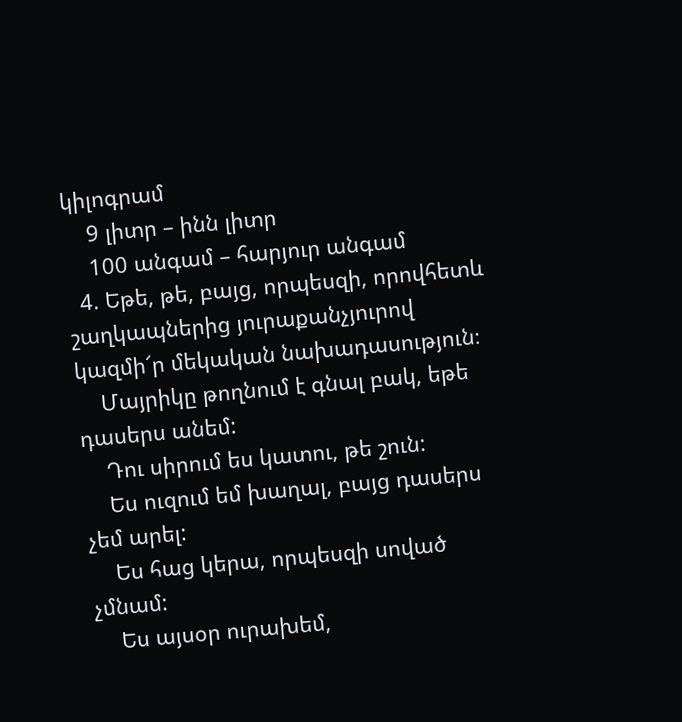կիլոգրամ
    9 լիտր – ինն լիտր
    100 անգամ – հարյուր անգամ
  4. Եթե, թե, բայց, որպեսզի, որովհետև շաղկապներից յուրաքանչյուրով կազմի՜ր մեկական նախադասություն։
    Մայրիկը թողնում է գնալ բակ, եթե դասերս անեմ:
    Դու սիրում ես կատու, թե շուն:
    Ես ուզում եմ խաղալ, բայց դասերս չեմ արել:
    Ես հաց կերա, որպեսզի սոված չմնամ:
    Ես այսօր ուրախեմ,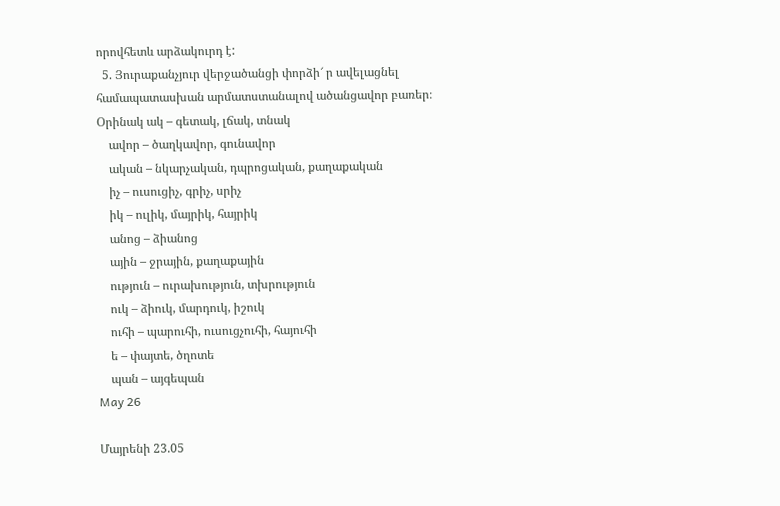որովհետև արձակուրդ է:
  5. Յուրաքանչյուր վերջածանցի փորձի՜ ր ավելացնել համապատասխան արմատստանալով ածանցավոր բառեր։ Օրինակ ակ – գետակ, լճակ, տնակ
    ավոր – ծաղկավոր, գունավոր
    ական – նկարչական, դպրոցական, քաղաքական
    իչ – ուսուցիչ, գրիչ, սրիչ
    իկ – ուլիկ, մայրիկ, հայրիկ
    անոց – ձիանոց
    ային – ջրային, քաղաքային
    ություն – ուրախություն, տխրություն
    ուկ – ձիուկ, մարդուկ, իշուկ
    ուհի – պարուհի, ուսուցչուհի, հայուհի
    ե – փայտե, ծղոտե
    պան – այգեպան
May 26

Մայրենի 23.05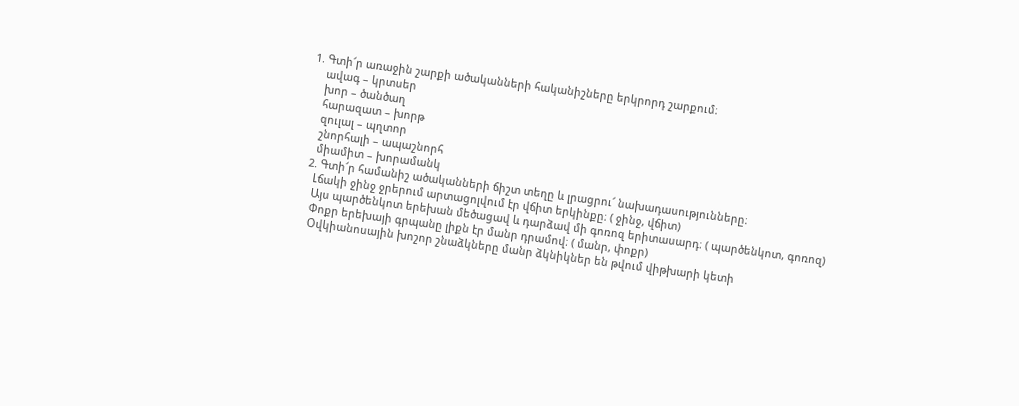1. Գտի՜ր առաջին շարքի ածականների հականիշները երկրորդ շարքում։
    ավագ – կրտսեր
    խոր – ծանծաղ
    հարազատ – խորթ
    զուլալ – պղտոր
    շնորհալի – ապաշնորհ
    միամիտ – խորամանկ
  2. Գտի՜ր համանիշ ածականների ճիշտ տեղը և լրացրու՜ նախադասությունները։
    Լճակի ջինջ ջրերում արտացոլվում էր վճիտ երկինքը։ ( ջինջ, վճիտ)
    Այս պարծենկոտ երեխան մեծացավ և դարձավ մի գոռոզ երիտասարդ։ ( պարծենկոտ, գոռոզ)
    Փոքր երեխայի գրպանը լիքն էր մանր դրամով։ ( մանր, փոքր)
    Օվկիանոսային խոշոր շնաձկները մանր ձկնիկներ են թվում վիթխարի կետի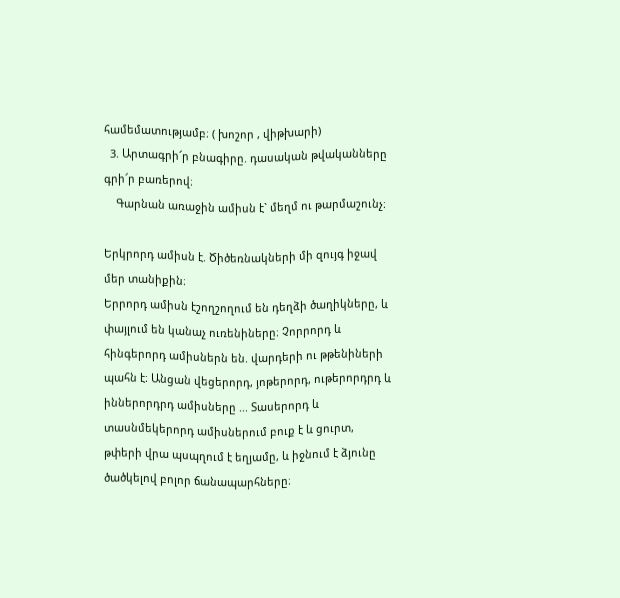համեմատությամբ։ ( խոշոր , վիթխարի)
  3. Արտագրի՜ր բնագիրը. դասական թվականները գրի՜ր բառերով։
    Գարնան առաջին ամիսն է` մեղմ ու թարմաշունչ։

Երկրորդ ամիսն է. Ծիծեռնակների մի զույգ իջավ մեր տանիքին։
Երրորդ ամիսն էշողշողում են դեղձի ծաղիկները, և փայլում են կանաչ ուռենիները։ Չորրորդ և հինգերորդ ամիսներն են. վարդերի ու թթենիների պահն է։ Անցան վեցերորդ, յոթերորդ, ութերորդրդ և իններորդրդ ամիսները ... Տասերորդ և տասնմեկերորդ ամիսներում բուք է և ցուրտ, թփերի վրա պսպղում է եղյամը, և իջնում է ձյունը ծածկելով բոլոր ճանապարհները։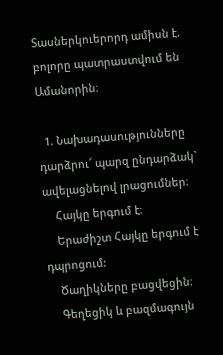Տասներկուերորդ ամիսն է. բոլորը պատրաստվում են Ամանորին։

  1. Նախադասությունները դարձրու՜ պարզ ընդարձակ` ավելացնելով լրացումներ։
    Հայկը երգում է։
    Երաժիշտ Հայկը երգում է դպրոցում:
    Ծաղիկները բացվեցին։
    Գեղեցիկ և բազմագույն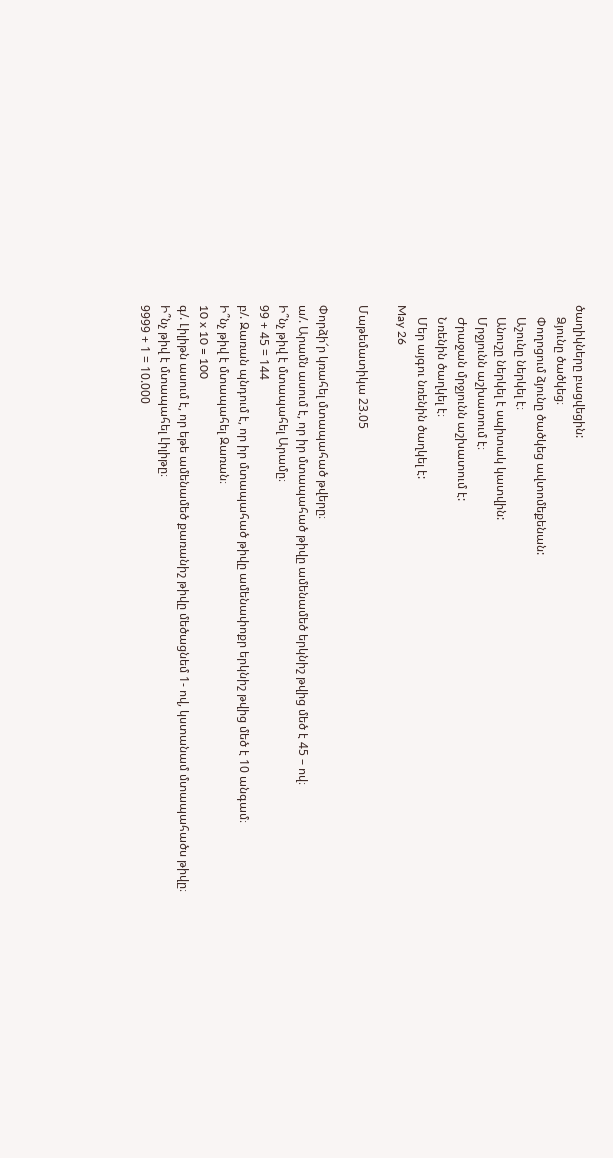ծաղիկները բացվեցին:
    Ձյունը ծածկեց։
    Փողոցում ձյունը ծածկեց ավտոմեքենան:
    Աշունը ներկել է։
    Անուշը ներկել է սպիտակ կատվին:
    Մրջյունն աշխատում է։
    Ժրաջան մրջյունն աշխատում է:
    Նռենին ծաղկել է։
    Մեր այգու նռենին ծաղկել է:
May 26

Մաթեմատիկա 23.05

Փորձի՜ր կռահել մտապահած թվերը։
ա/. Արամն ասում է, որ իր մտապահած թիվը ամենամեծ երկնիշ թվից մեծ է 45 – ով։
Ի՞նչ թիվ է մտապահել Արամը։
99 + 45 = 144
բ/. Զառան պնդում է, որ իր մտապահած թիվը ամենափոքր երկնիշ թվից մեծ է 10 անգամ։
Ի՞նչ թիվ է մտապահել Զառան։
10 x 10 = 100
գ/. Լիլիթն ասում է, որ եթե ամենամեծ քառանիշ թիվը մեծացնեմ 1- ով, կստանամ մտապահածս թիվը։
Ի՞նչ թիվ է մտապահել Լիլիթը։
9999 + 1 = 10.000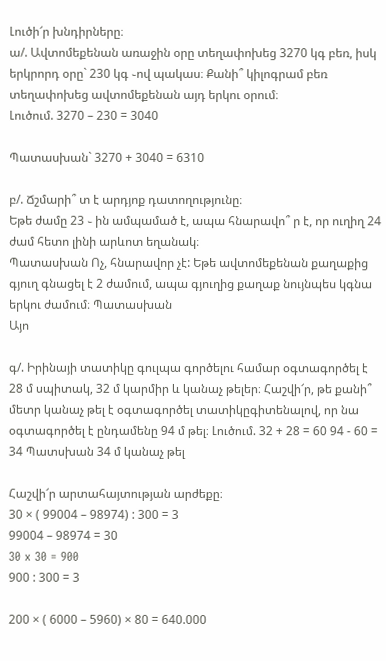Լուծի՜ր խնդիրները։
ա/. Ավտոմեքենան առաջին օրը տեղափոխեց 3270 կգ բեռ, իսկ երկրորդ օրը` 230 կգ ֊ով պակաս։ Քանի՞ կիլոգրամ բեռ տեղափոխեց ավտոմեքենան այդ երկու օրում։
Լուծում. 3270 – 230 = 3040

Պատասխան` 3270 + 3040 = 6310

բ/. Ճշմարի՞ տ է արդյոք դատողությունը։
Եթե ժամը 23 ֊ ին ամպամած է, ապա հնարավո՞ ր է, որ ուղիղ 24 ժամ հետո լինի արևոտ եղանակ։
Պատասխան Ոչ, հնարավոր չէ: Եթե ավտոմեքենան քաղաքից գյուղ գնացել է 2 ժամում, ապա գյուղից քաղաք նույնպես կգնա երկու ժամում։ Պատասխան
Այո

գ/. Իրինայի տատիկը գուլպա գործելու համար օգտագործել է 28 մ սպիտակ, 32 մ կարմիր և կանաչ թելեր։ Հաշվի՜ր, թե քանի՞ մետր կանաչ թել է օգտագործել տատիկըգիտենալով, որ նա օգտագործել է ընդամենը 94 մ թել։ Լուծում. 32 + 28 = 60 94 - 60 = 34 Պատսխան 34 մ կանաչ թել

Հաշվի՜ր արտահայտության արժեքը։
30 × ( 99004 – 98974) : 300 = 3
99004 – 98974 = 30
30 x 30 = 900
900 : 300 = 3

200 × ( 6000 – 5960) × 80 = 640.000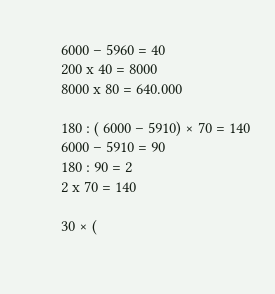6000 – 5960 = 40
200 x 40 = 8000
8000 x 80 = 640.000

180 : ( 6000 – 5910) × 70 = 140
6000 – 5910 = 90
180 : 90 = 2
2 x 70 = 140

30 × (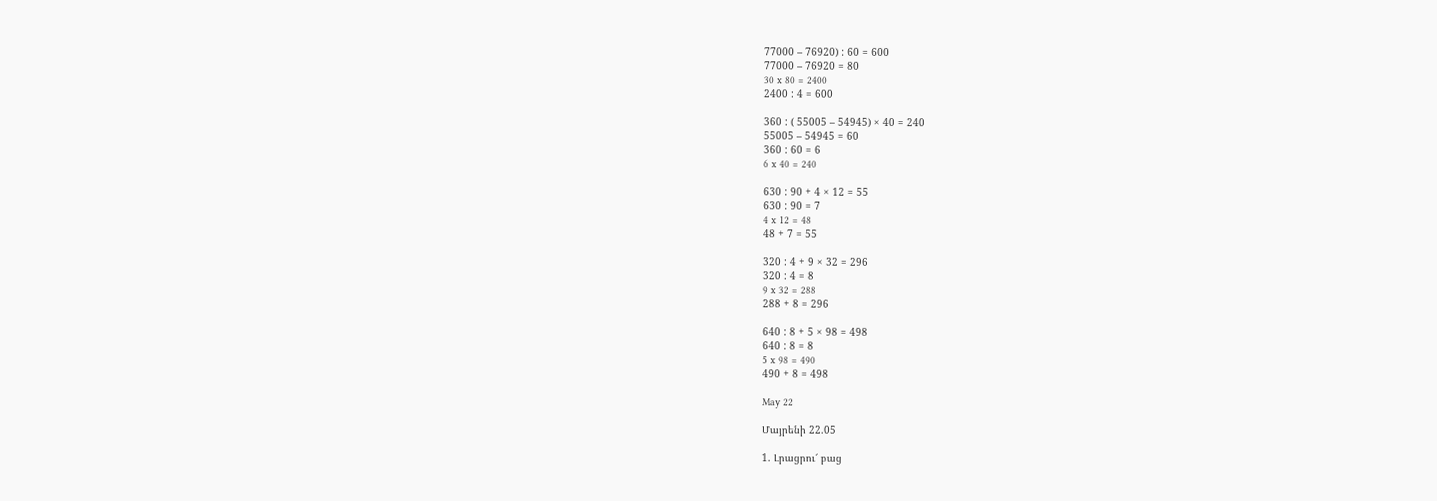77000 – 76920) : 60 = 600
77000 – 76920 = 80
30 x 80 = 2400
2400 : 4 = 600

360 : ( 55005 – 54945) × 40 = 240
55005 – 54945 = 60
360 : 60 = 6
6 x 40 = 240

630 : 90 + 4 × 12 = 55
630 : 90 = 7
4 x 12 = 48
48 + 7 = 55

320 : 4 + 9 × 32 = 296
320 : 4 = 8
9 x 32 = 288
288 + 8 = 296

640 : 8 + 5 × 98 = 498
640 : 8 = 8
5 x 98 = 490
490 + 8 = 498

May 22

Մայրենի 22.05

1. Լրացրու՜ բաց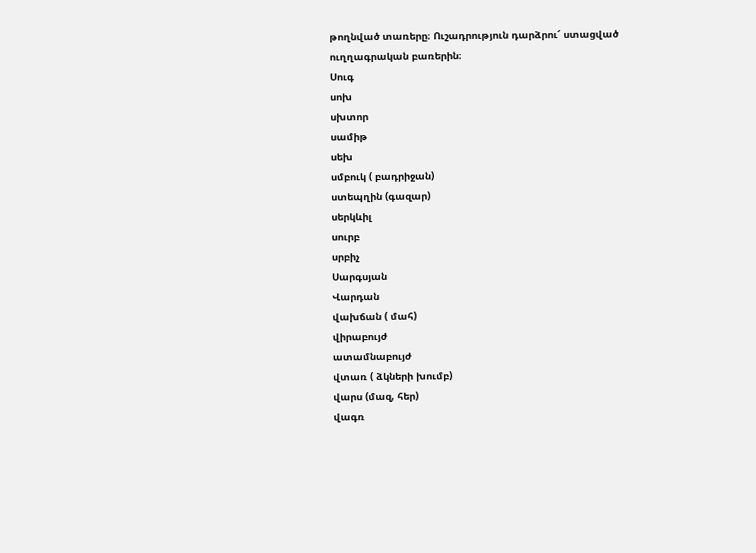թողնված տառերը։ Ուշադրություն դարձրու՜ ստացված ուղղագրական բառերին։
Սուգ
սոխ
սխտոր
սամիթ
սեխ
սմբուկ ( բադրիջան)
ստեպղին (գազար)
սերկևիլ
սուրբ
սրբիչ
Սարգսյան
Վարդան
վախճան ( մահ)
վիրաբույժ
ատամնաբույժ
վտառ ( ձկների խումբ)
վարս (մազ, հեր)
վագռ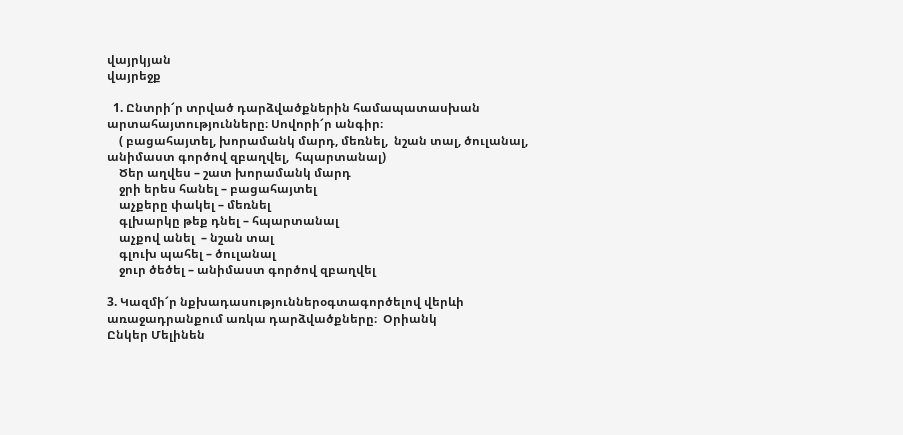վայրկյան
վայրեջք

  1. Ընտրի՜ր տրված դարձվածքներին համապատասխան  արտահայտությունները։ Սովորի՜ր անգիր։
    ( բացահայտել, խորամանկ մարդ, մեռնել,  նշան տալ, ծուլանալ, անիմաստ գործով զբաղվել,  հպարտանալ)
    Ծեր աղվես – շատ խորամանկ մարդ
    ջրի երես հանել – բացահայտել
    աչքերը փակել – մեռնել
    գլխարկը թեք դնել – հպարտանալ
    աչքով անել  – նշան տալ
    գլուխ պահել – ծուլանալ
    ջուր ծեծել – անիմաստ գործով զբաղվել

3. Կազմի՜ր նքխադասություններօգտագործելով վերևի առաջադրանքում առկա դարձվածքները։  Օրիանկ
Ընկեր Մելինեն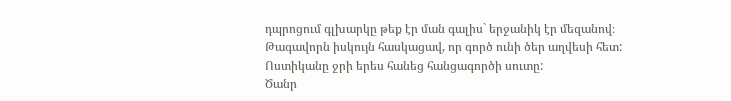դպրոցում գլխարկը թեք էր ման գալիս` երջանիկ էր մեզանով։
Թագավորն իսկույն հասկացավ, որ գործ ունի ծեր աղվեսի հետ:
Ոստիկանը ջրի երես հանեց հանցագործի սուտը:
Ծանր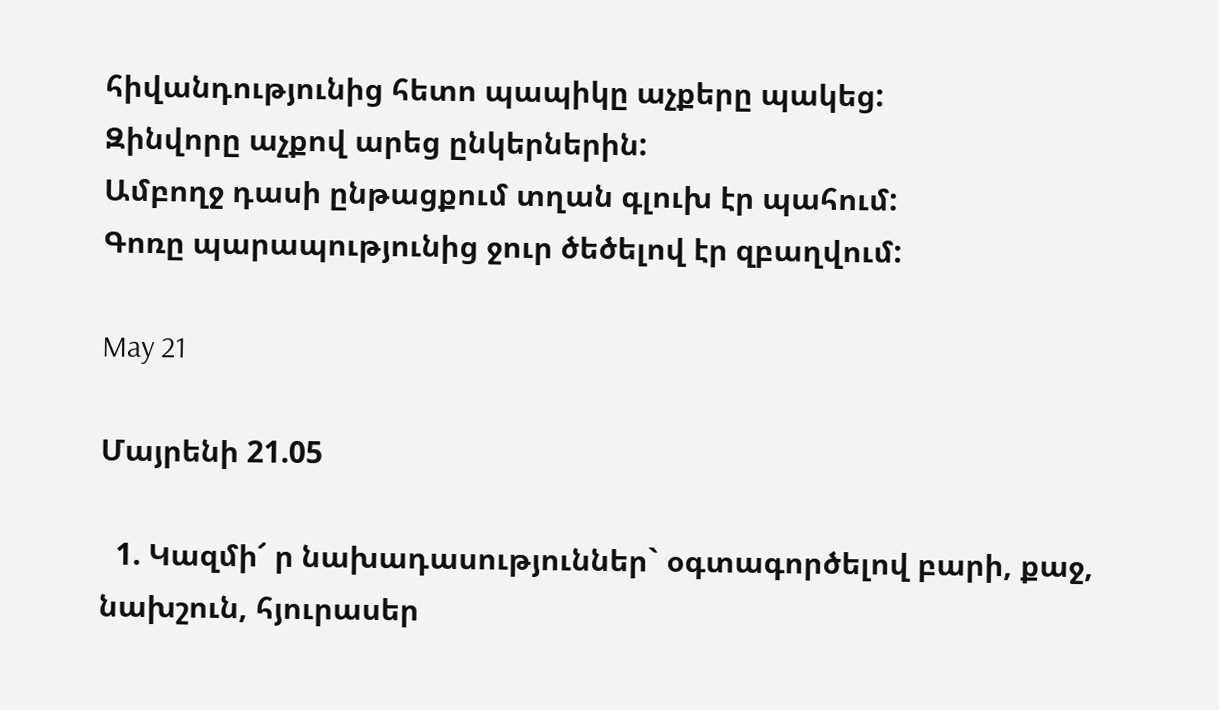հիվանդությունից հետո պապիկը աչքերը պակեց:
Զինվորը աչքով արեց ընկերներին:
Ամբողջ դասի ընթացքում տղան գլուխ էր պահում:
Գոռը պարապությունից ջուր ծեծելով էր զբաղվում:

May 21

Մայրենի 21.05

  1. Կազմի՜ ր նախադասություններ` օգտագործելով բարի, քաջ, նախշուն, հյուրասեր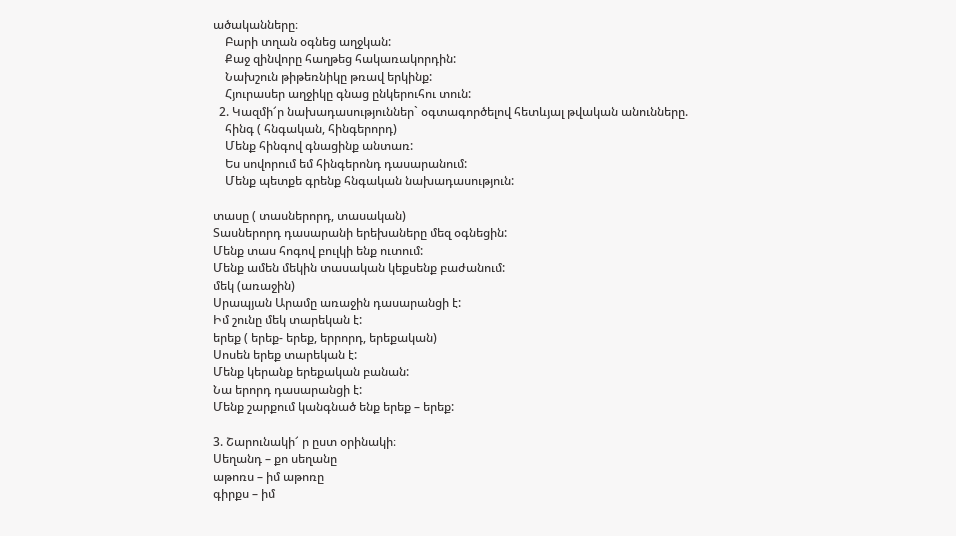ածականները։
    Բարի տղան օգնեց աղջկան:
    Քաջ զինվորը հաղթեց հակառակորդին:
    Նախշուն թիթեռնիկը թռավ երկինք:
    Հյուրասեր աղջիկը գնաց ընկերուհու տուն:
  2. Կազմի՜ր նախադասություններ` օգտագործելով հետևյալ թվական անունները.
    հինգ ( հնգական, հինգերորդ)
    Մենք հինգով գնացինք անտառ:
    Ես սովորում եմ հինգերոնդ դասարանում:
    Մենք պետքե գրենք հնգական նախադասություն:

տասը ( տասներորդ, տասական)
Տասներորդ դասարանի երեխաները մեզ օգնեցին:
Մենք տաս հոգով բուլկի ենք ուտում:
Մենք ամեն մեկին տասական կեքսենք բաժանում:
մեկ (առաջին)
Սրապյան Արամը առաջին դասարանցի է:
Իմ շունը մեկ տարեկան է:
երեք ( երեք- երեք, երրորդ, երեքական)
Սոսեն երեք տարեկան է:
Մենք կերանք երեքական բանան:
Նա երորդ դասարանցի է:
Մենք շարքում կանգնած ենք երեք – երեք:

3. Շարունակի՜ ր ըստ օրինակի։
Սեղանդ – քո սեղանը
աթոռս – իմ աթոռը
գիրքս – իմ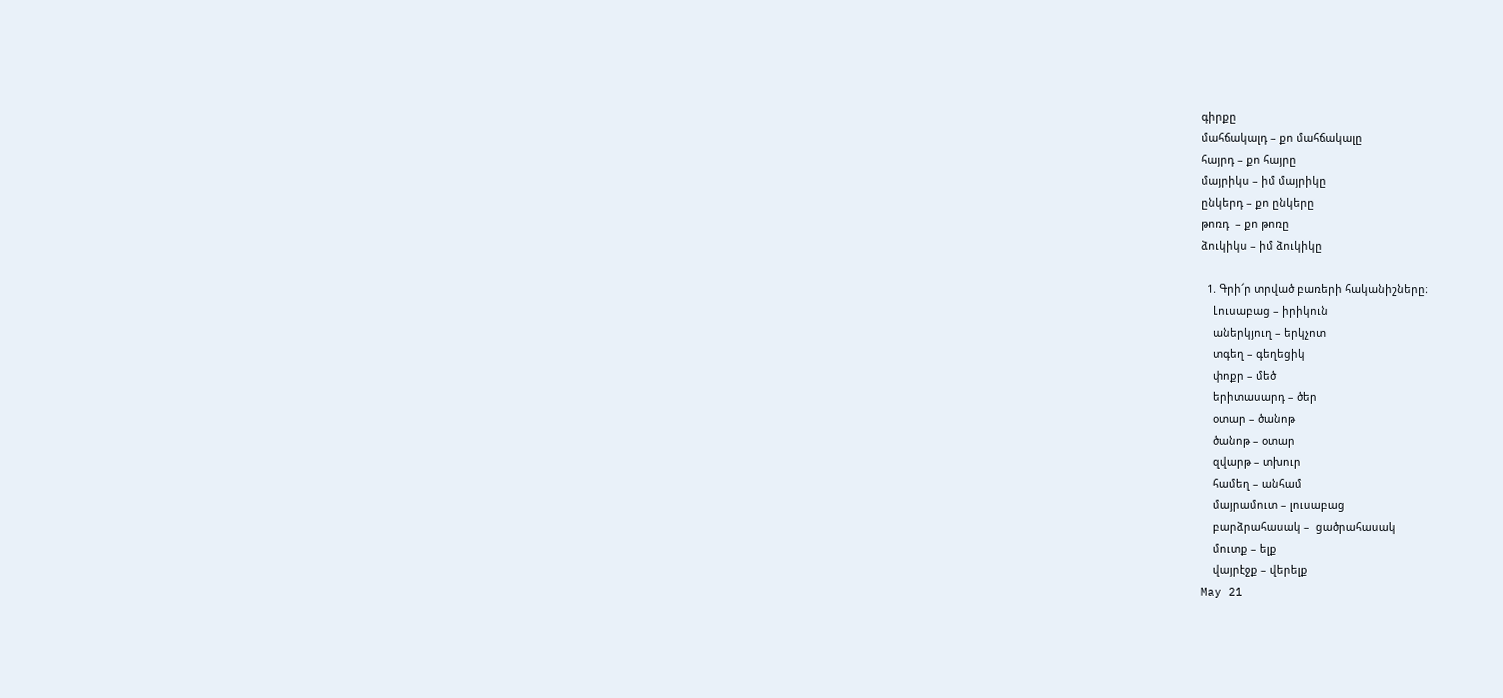գիրքը
մահճակալդ – քո մահճակալը
հայրդ – քո հայրը
մայրիկս – իմ մայրիկը
ընկերդ – քո ընկերը
թոռդ  – քո թոռը
ձուկիկս – իմ ձուկիկը

  1. Գրի՜ր տրված բառերի հականիշները։
    Լուսաբաց – իրիկուն
    աներկյուղ – երկչոտ
    տգեղ – գեղեցիկ
    փոքր – մեծ
    երիտասարդ – ծեր
    օտար – ծանոթ
    ծանոթ – օտար
    զվարթ – տխուր
    համեղ – անհամ
    մայրամուտ – լուսաբաց
    բարձրահասակ –  ցածրահասակ
    մուտք – ելք
    վայրէջք – վերելք
May 21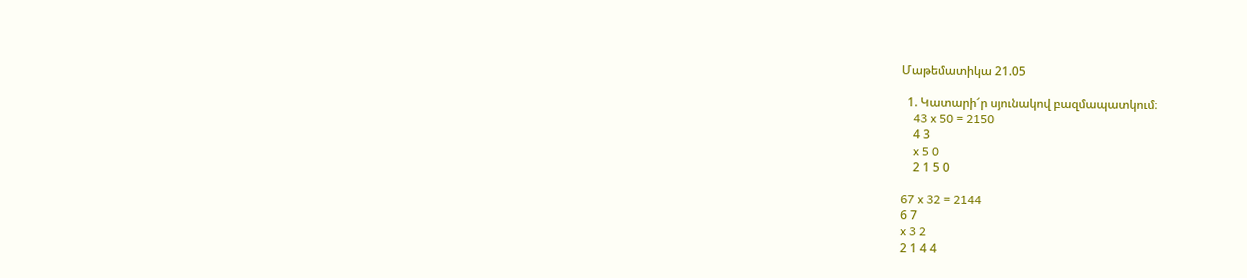Մաթեմատիկա 21.05

  1. Կատարի՜ր սյունակով բազմապատկում։
    43 x 50 = 2150
    4 3
    x 5 0
    2 1 5 0

67 x 32 = 2144
6 7
x 3 2
2 1 4 4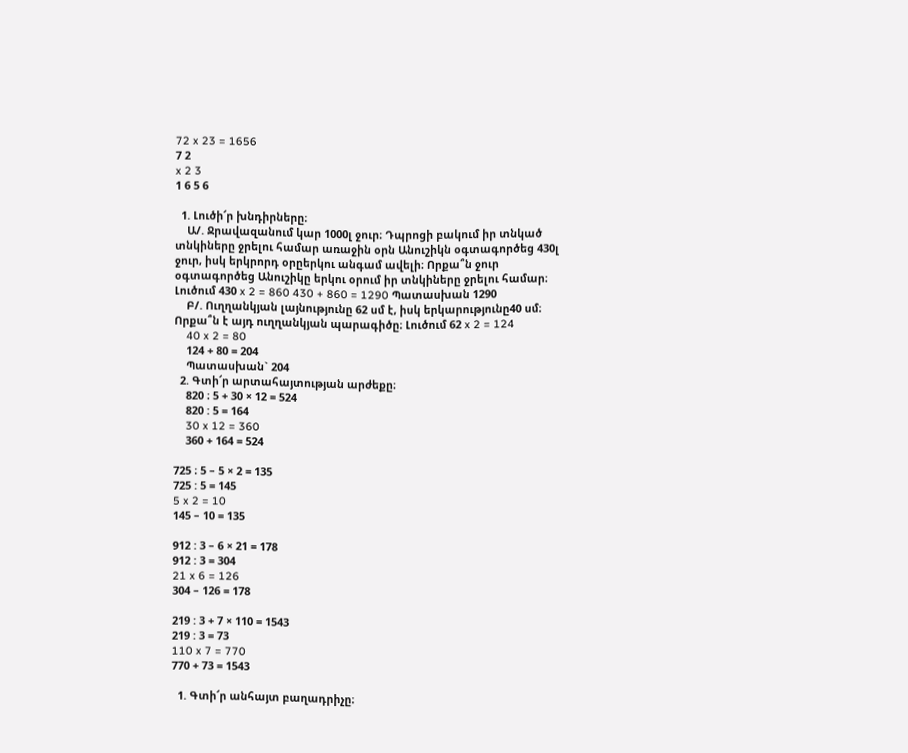72 x 23 = 1656
7 2
x 2 3
1 6 5 6

  1. Լուծի՜ր խնդիրները։
    Ա/. Ջրավազանում կար 1000լ ջուր։ Դպրոցի բակում իր տնկած տնկիները ջրելու համար առաջին օրն Անուշիկն օգտագործեց 430լ ջուր, իսկ երկրորդ օրըերկու անգամ ավելի։ Որքա՞ն ջուր օգտագործեց Անուշիկը երկու օրում իր տնկիները ջրելու համար։ Լուծում 430 x 2 = 860 430 + 860 = 1290 Պատասխան 1290
    Բ/. Ուղղանկյան լայնությունը 62 սմ է, իսկ երկարությունը40 սմ։ Որքա՞ն է այդ ուղղանկյան պարագիծը։ Լուծում 62 x 2 = 124
    40 x 2 = 80
    124 + 80 = 204
    Պատասխան` 204
  2. Գտի՜ր արտահայտության արժեքը։
    820 ։ 5 + 30 × 12 = 524
    820 : 5 = 164
    30 x 12 = 360
    360 + 164 = 524

725 ։ 5 – 5 × 2 = 135
725 : 5 = 145
5 x 2 = 10
145 – 10 = 135

912 : 3 – 6 × 21 = 178
912 : 3 = 304
21 x 6 = 126
304 – 126 = 178

219 : 3 + 7 × 110 = 1543
219 : 3 = 73
110 x 7 = 770
770 + 73 = 1543

  1. Գտի՜ր անհայտ բաղադրիչը։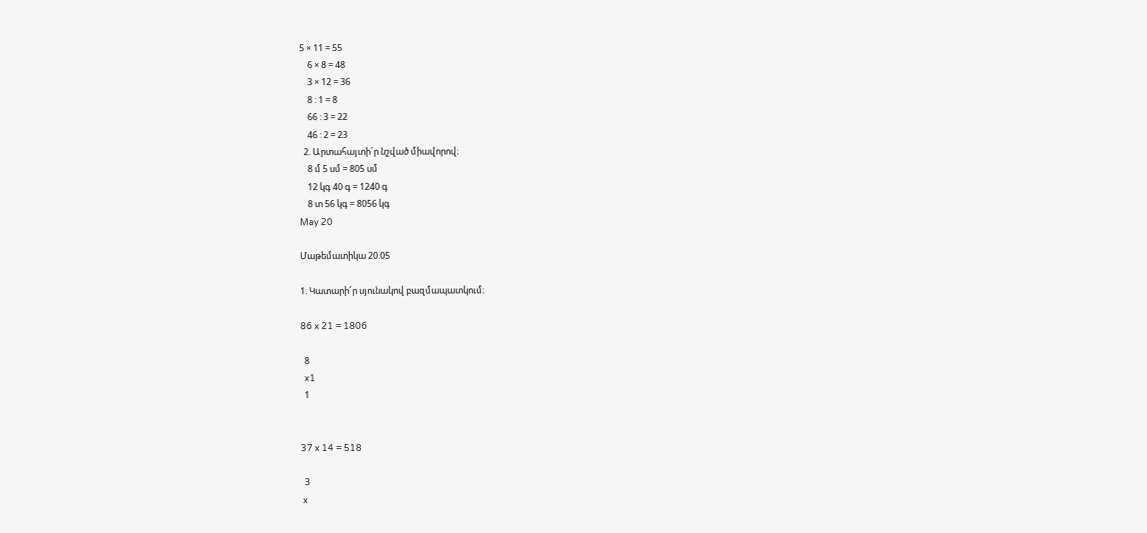5 × 11 = 55
    6 × 8 = 48
    3 × 12 = 36
    8 : 1 = 8
    66 : 3 = 22
    46 : 2 = 23
  2. Արտահայտի՜ր նշված միավորով։
    8 մ 5 սմ = 805 սմ
    12 կգ 40 գ = 1240 գ
    8 տ 56 կգ = 8056 կգ
May 20

Մաթեմատիկա 20.05

1. Կատարի՜ր սյունակով բազմապատկում։

86 x 21 = 1806

  8
  x1
  1


37 x 14 = 518

  3
 x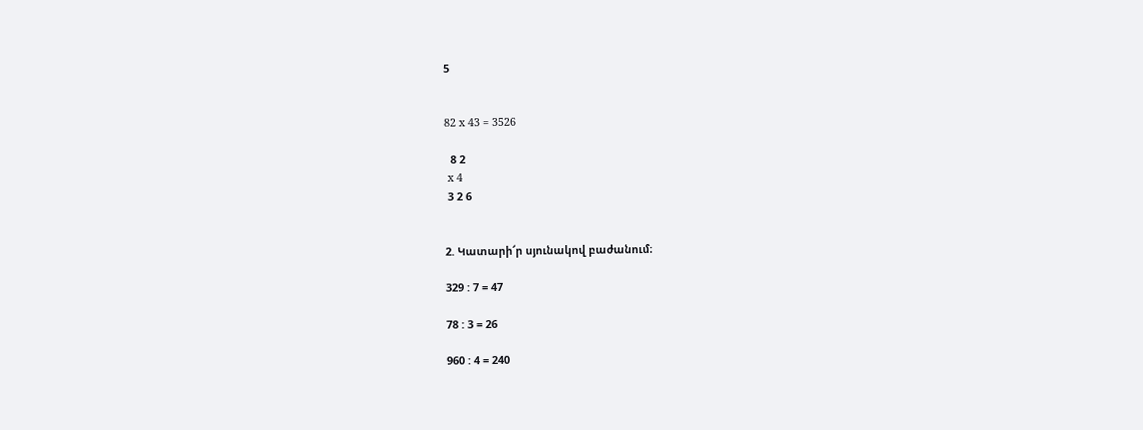5


82 x 43 = 3526

  8 2
 x 4
 3 2 6


2. Կատարի՜ր սյունակով բաժանում։

329 : 7 = 47

78 : 3 = 26

960 : 4 = 240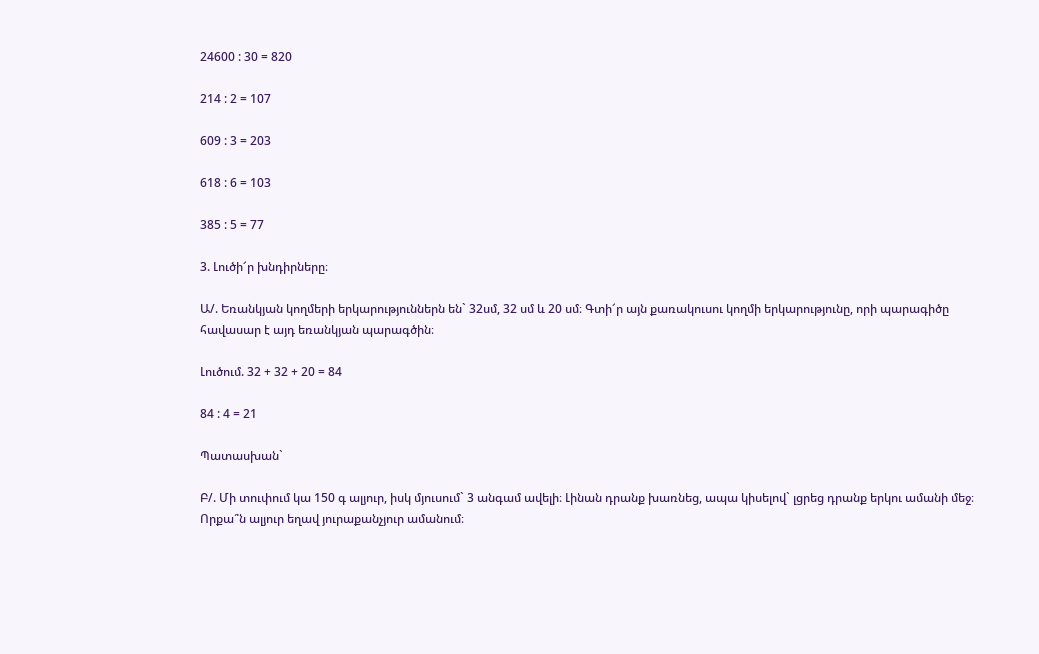24600 : 30 = 820

214 : 2 = 107

609 : 3 = 203

618 : 6 = 103

385 : 5 = 77

3. Լուծի՜ր խնդիրները։

Ա/. Եռանկյան կողմերի երկարություններն են` 32սմ, 32 սմ և 20 սմ։ Գտի՜ր այն քառակուսու կողմի երկարությունը, որի պարագիծը հավասար է այդ եռանկյան պարագծին։

Լուծում. 32 + 32 + 20 = 84

84 : 4 = 21

Պատասխան`

Բ/. Մի տուփում կա 150 գ ալյուր, իսկ մյուսում` 3 անգամ ավելի։ Լինան դրանք խառնեց, ապա կիսելով` լցրեց դրանք երկու ամանի մեջ։ Որքա՞ն ալյուր եղավ յուրաքանչյուր ամանում։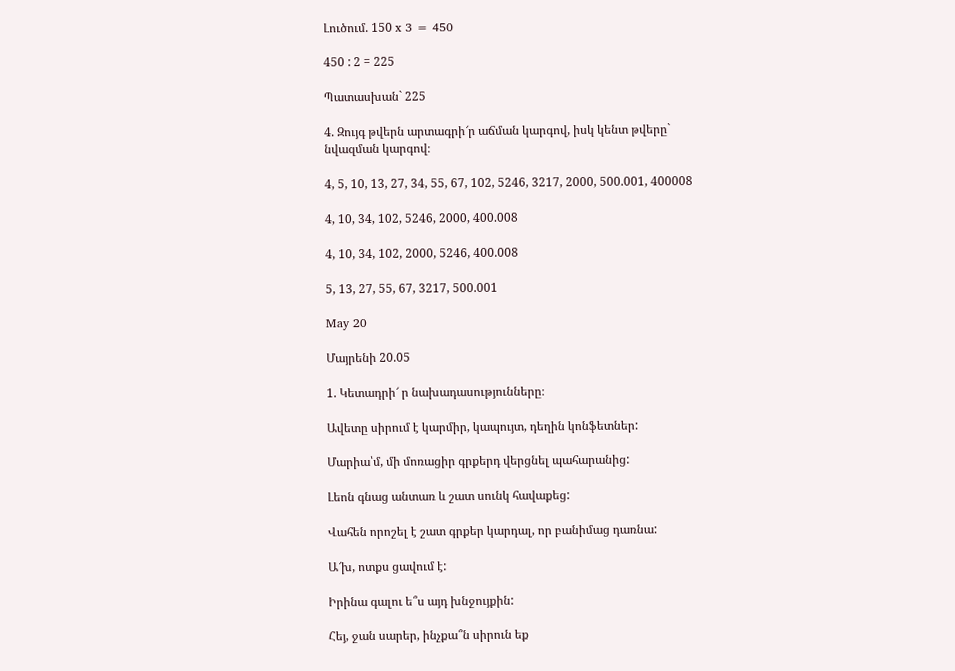Լուծում. 150 x 3 = 450

450 : 2 = 225

Պատասխան` 225

4. Զույգ թվերն արտագրի՜ր աճման կարգով, իսկ կենտ թվերը` նվազման կարգով։

4, 5, 10, 13, 27, 34, 55, 67, 102, 5246, 3217, 2000, 500.001, 400008

4, 10, 34, 102, 5246, 2000, 400.008

4, 10, 34, 102, 2000, 5246, 400.008

5, 13, 27, 55, 67, 3217, 500.001

May 20

Մայրենի 20.05

1. Կետադրի՜ ր նախադասությունները։

Ավետը սիրում է կարմիր, կապույտ, դեղին կոնֆետներ:

Մարիա՝մ, մի մոռացիր գրքերդ վերցնել պահարանից:

Լեոն գնաց անտառ և շատ սունկ հավաքեց:

Վահեն որոշել է շատ գրքեր կարդալ, որ բանիմաց դառնա:

Ա՜խ, ոտքս ցավում է:

Իրինա գալու ե՞ս այդ խնջույքին:

Հեյ, ջան սարեր, ինչքա՞ն սիրուն եք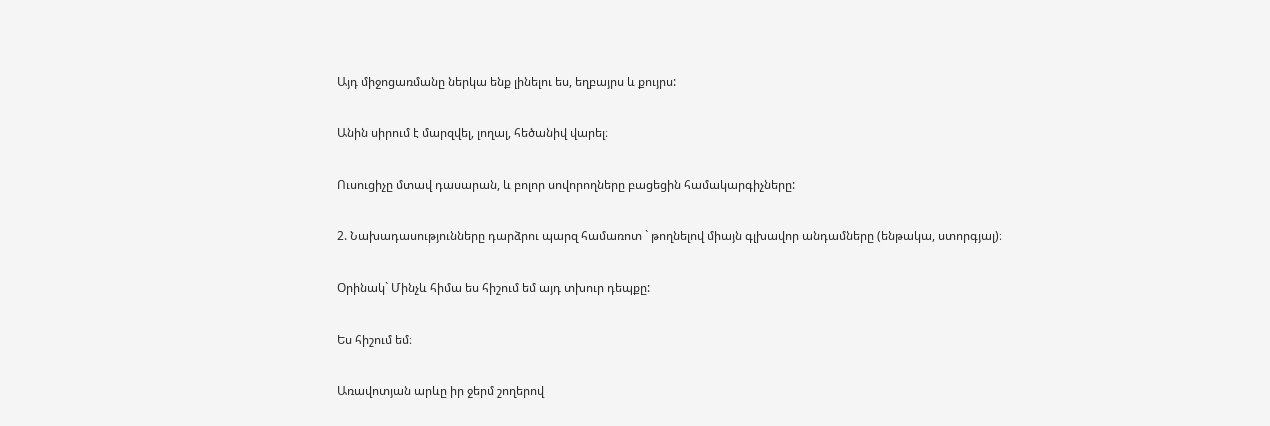Այդ միջոցառմանը ներկա ենք լինելու ես, եղբայրս և քույրս:

Անին սիրում է մարզվել, լողալ, հեծանիվ վարել։

Ուսուցիչը մտավ դասարան, և բոլոր սովորողները բացեցին համակարգիչները:

2. Նախադասությունները դարձրու պարզ համառոտ ` թողնելով միայն գլխավոր անդամները (ենթակա, ստորգյալ)։

Օրինակ` Մինչև հիմա ես հիշում եմ այդ տխուր դեպքը:

Ես հիշում եմ։

Առավոտյան արևը իր ջերմ շողերով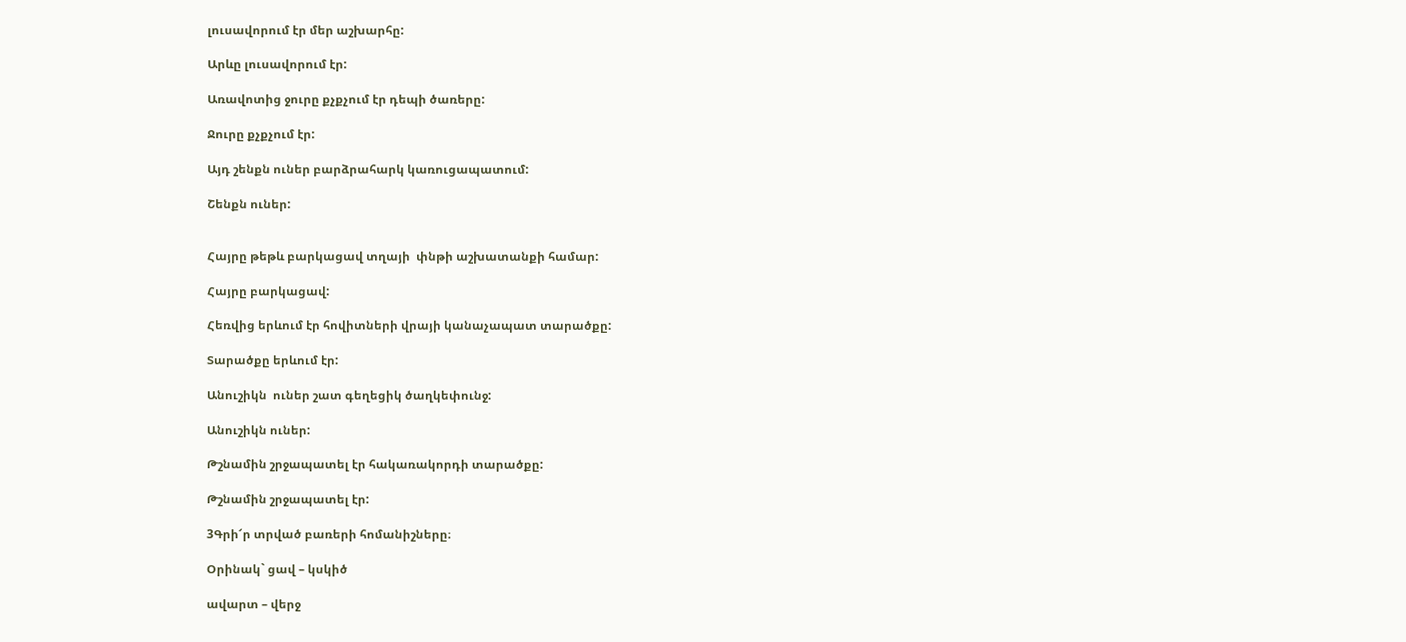լուսավորում էր մեր աշխարհը:

Արևը լուսավորում էր:

Առավոտից ջուրը քչքչում էր դեպի ծառերը:

Ջուրը քչքչում էր:

Այդ շենքն ուներ բարձրահարկ կառուցապատում:

Շենքն ուներ:


Հայրը թեթև բարկացավ տղայի  փնթի աշխատանքի համար:

Հայրը բարկացավ:

Հեռվից երևում էր հովիտների վրայի կանաչապատ տարածքը:

Տարածքը երևում էր:

Անուշիկն  ուներ շատ գեղեցիկ ծաղկեփունջ:

Անուշիկն ուներ:

Թշնամին շրջապատել էր հակառակորդի տարածքը:

Թշնամին շրջապատել էր:

3Գրի՜ր տրված բառերի հոմանիշները։

Օրինակ` ցավ – կսկիծ

ավարտ – վերջ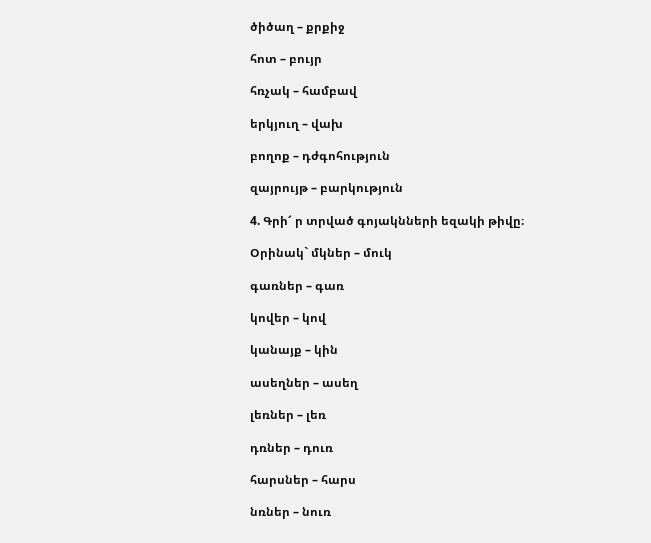ծիծաղ – քրքիջ

հոտ – բույր

հռչակ – համբավ

երկյուղ – վախ

բողոք – դժգոհություն

զայրույթ – բարկություն

4. Գրի՜ ր տրված գոյակնների եզակի թիվը։

Օրինակ` մկներ – մուկ

գառներ – գառ

կովեր – կով

կանայք – կին

ասեղներ – ասեղ

լեռներ – լեռ

դռներ – դուռ

հարսներ – հարս

նռներ – նուռ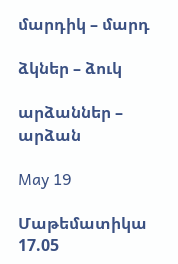մարդիկ – մարդ

ձկներ – ձուկ

արձաններ – արձան

May 19

Մաթեմատիկա 17.05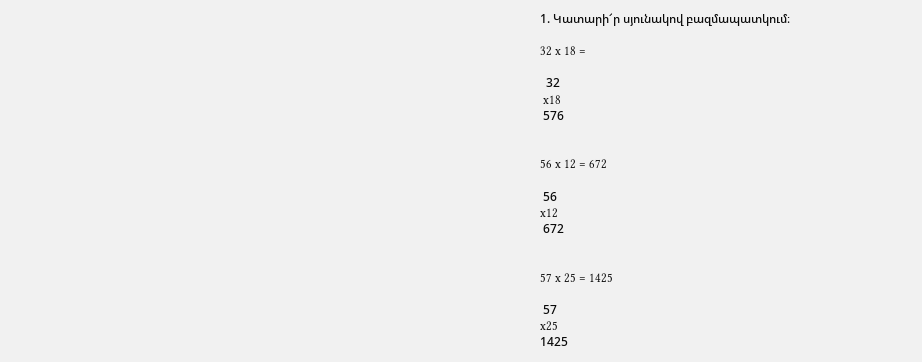1. Կատարի՜ր սյունակով բազմապատկում։

32 x 18 =

  32
 x18
 576


56 x 12 = 672

 56
x12
 672


57 x 25 = 1425

 57
x25
1425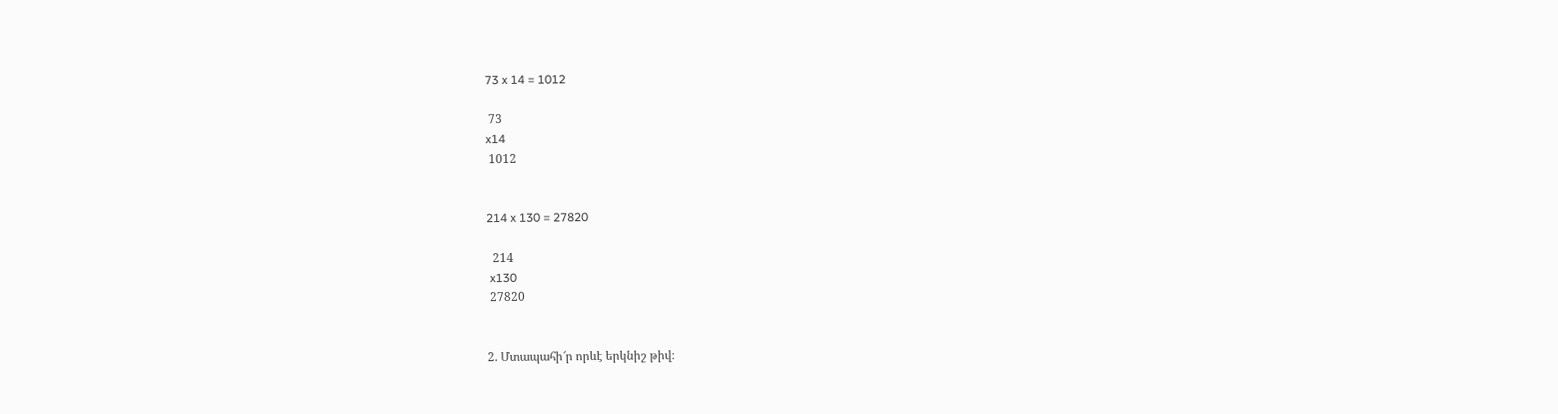73 x 14 = 1012

 73
x14
 1012


214 x 130 = 27820

  214
 x130
 27820


2. Մտապահի՜ր որևէ երկնիշ թիվ։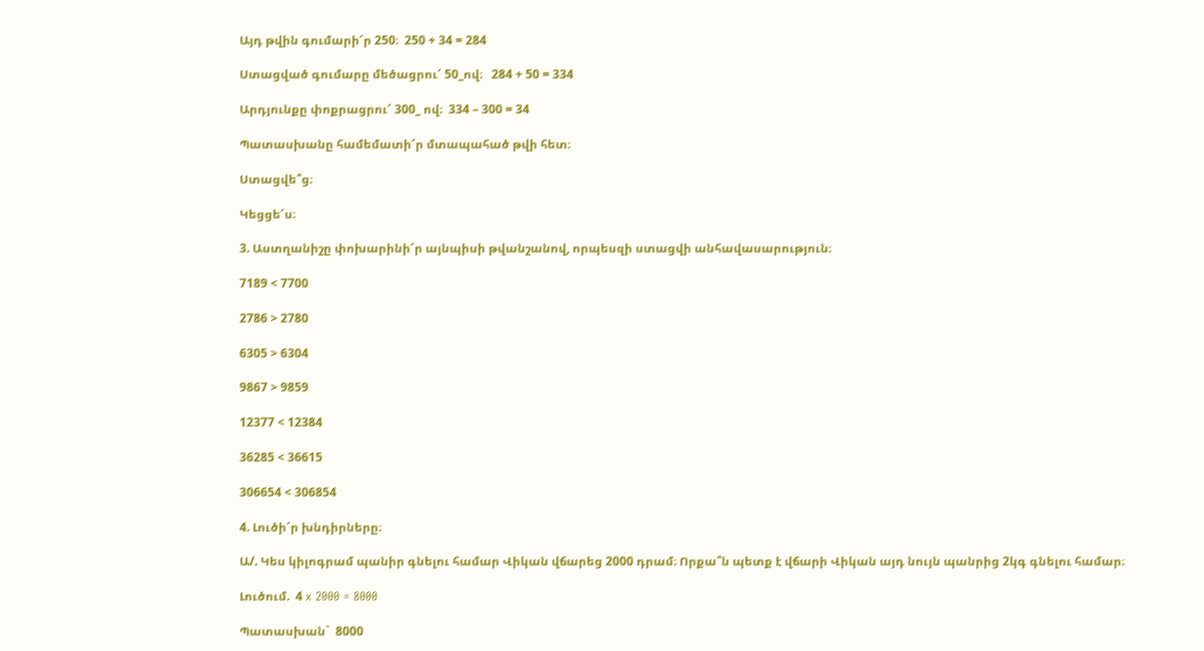Այդ թվին գումարի՜ր 250։  250 + 34 = 284

Ստացված գումարը մեծացրու՜ 50_ով։   284 + 50 = 334

Արդյունքը փոքրացրու՜ 300_ ով։  334 – 300 = 34

Պատասխանը համեմատի՜ր մտապահած թվի հետ։

Ստացվե՞ց։

Կեցցե՜ս։

3. Աստղանիշը փոխարինի՜ր այնպիսի թվանշանով, որպեսզի ստացվի անհավասարություն։

7189 < 7700

2786 > 2780

6305 > 6304

9867 > 9859

12377 < 12384

36285 < 36615

306654 < 306854

4. Լուծի՜ր խնդիրները։

Ա/. Կես կիլոգրամ պանիր գնելու համար Վիկան վճարեց 2000 դրամ։ Որքա՞ն պետք է վճարի Վիկան այդ նույն պանրից 2կգ գնելու համար։

Լուծում.  4 x 2000 = 8000

Պատասխան`  8000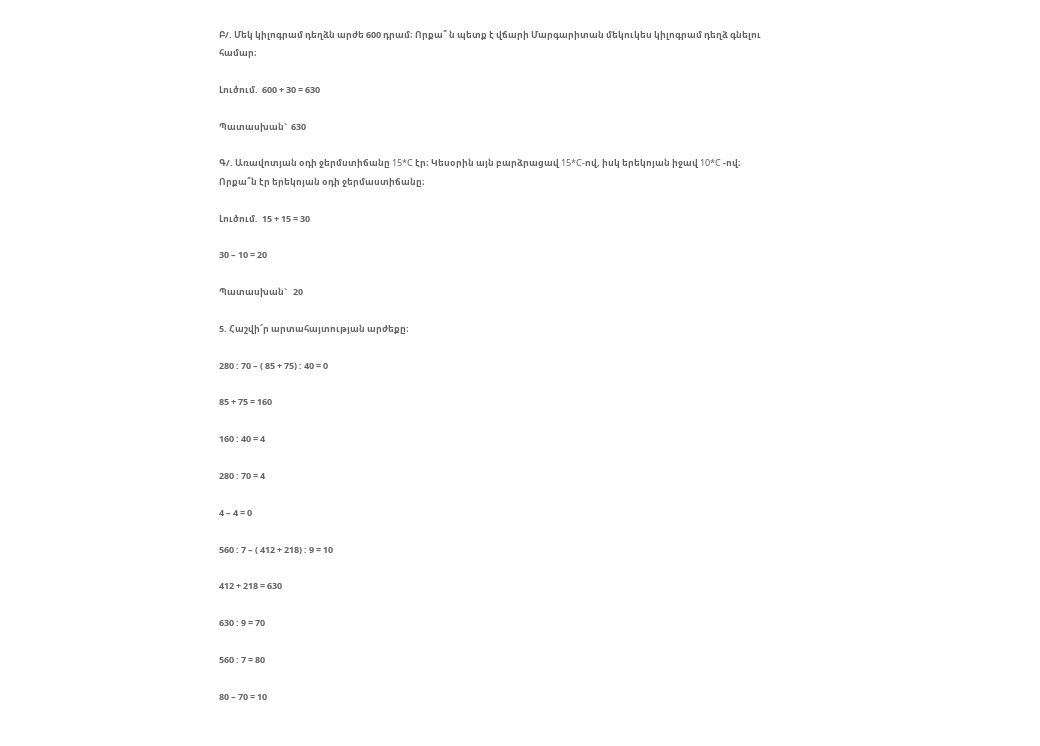Բ/. Մեկ կիլոգրամ դեղձն արժե 600 դրամ։ Որքա՞ ն պետք է վճարի Մարգարիտան մեկուկես կիլոգրամ դեղձ գնելու համար։

Լուծում.  600 + 30 = 630

Պատասխան`  630

Գ/. Առավոտյան օդի ջերմստիճանը 15*C էր։ Կեսօրին այն բարձրացավ 15*C-ով, իսկ երեկոյան իջավ 10*C -ով։ Որքա՞ն էր երեկոյան օդի ջերմաստիճանը։

Լուծում.  15 + 15 = 30

30 – 10 = 20

Պատասխան`   20

5. Հաշվի՜ր արտահայտության արժեքը։

280 : 70 – ( 85 + 75) : 40 = 0

85 + 75 = 160

160 : 40 = 4

280 : 70 = 4

4 – 4 = 0

560 : 7 – ( 412 + 218) : 9 = 10

412 + 218 = 630

630 : 9 = 70

560 : 7 = 80

80 – 70 = 10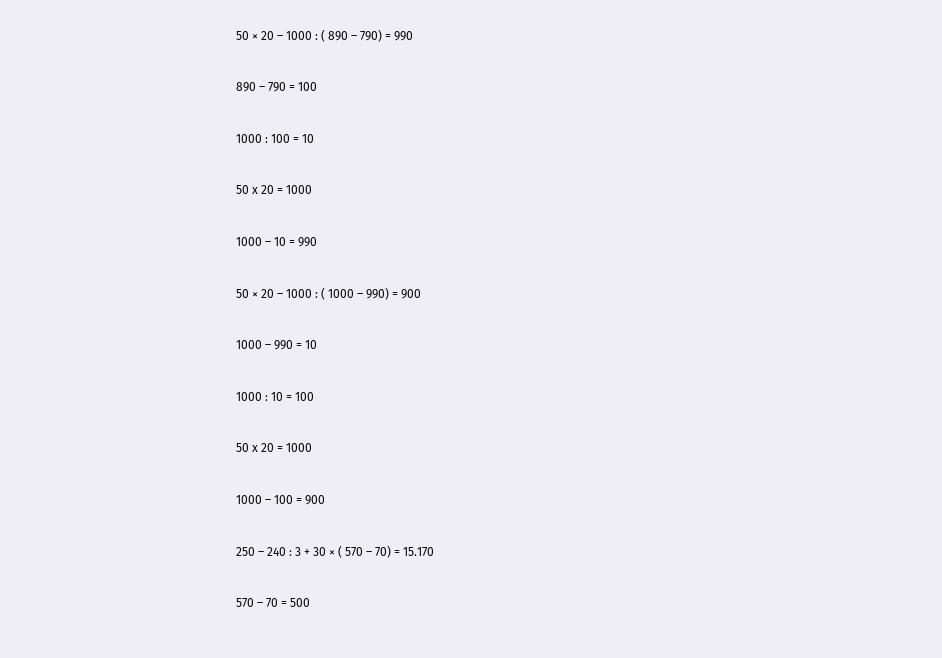50 × 20 – 1000 : ( 890 – 790) = 990

890 – 790 = 100

1000 : 100 = 10

50 x 20 = 1000

1000 – 10 = 990

50 × 20 – 1000 : ( 1000 – 990) = 900

1000 – 990 = 10

1000 : 10 = 100

50 x 20 = 1000

1000 – 100 = 900

250 – 240 : 3 + 30 × ( 570 – 70) = 15.170

570 – 70 = 500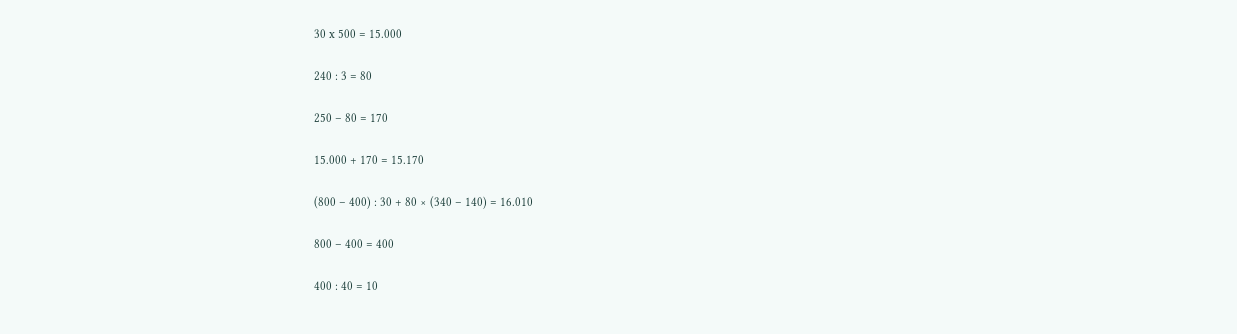30 x 500 = 15.000

240 : 3 = 80

250 – 80 = 170

15.000 + 170 = 15.170

(800 – 400) : 30 + 80 × (340 – 140) = 16.010

800 – 400 = 400

400 : 40 = 10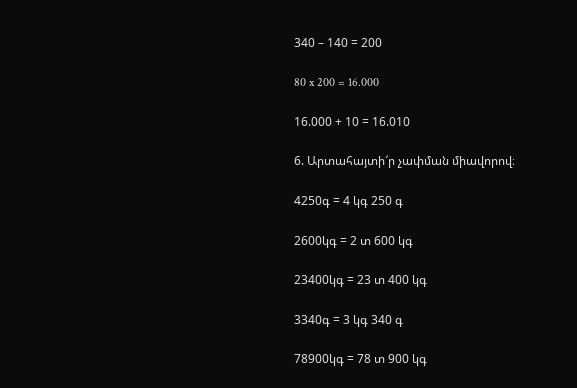340 – 140 = 200

80 x 200 = 16.000

16.000 + 10 = 16.010

6. Արտահայտի՜ր չափման միավորով։

4250գ = 4 կգ 250 գ

2600կգ = 2 տ 600 կգ

23400կգ = 23 տ 400 կգ

3340գ = 3 կգ 340 գ

78900կգ = 78 տ 900 կգ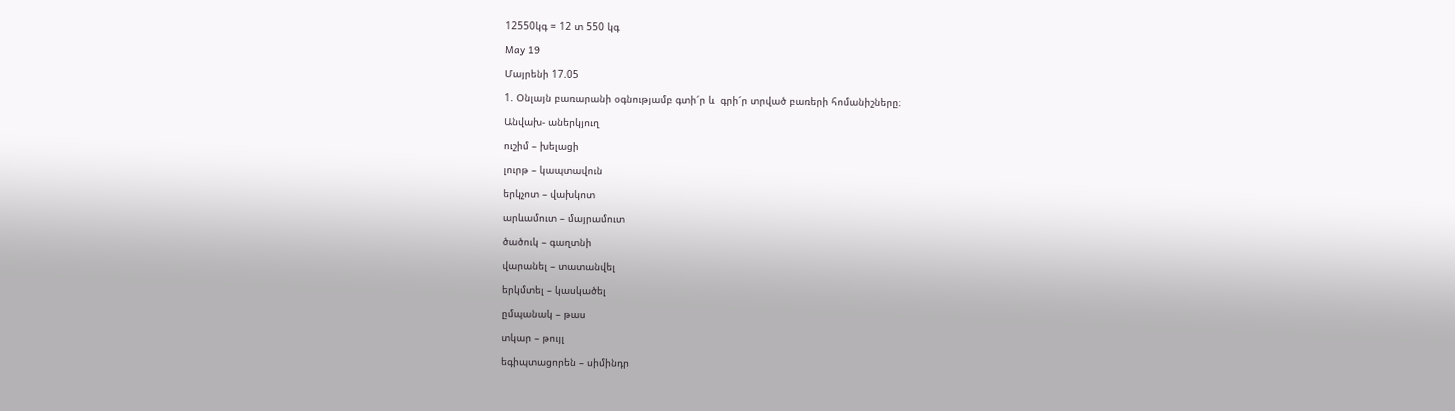12550կգ = 12 տ 550 կգ

May 19

Մայրենի 17.05

1. Օնլայն բառարանի օգնությամբ գտի՜ր և  գրի՜ր տրված բառերի հոմանիշները։

Անվախ- աներկյուղ

ուշիմ – խելացի

լուրթ – կապտավուն

երկչոտ – վախկոտ

արևամուտ – մայրամուտ

ծածուկ – գաղտնի

վարանել – տատանվել

երկմտել – կասկածել

ըմպանակ – թաս

տկար – թույլ

եգիպտացորեն – սիմինդր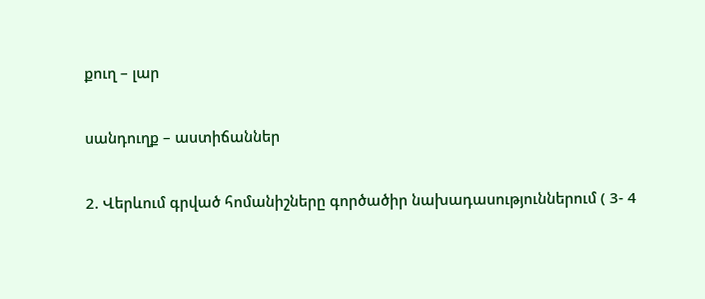քուղ – լար

սանդուղք – աստիճաններ

2. Վերևում գրված հոմանիշները գործածիր նախադասություններում ( 3- 4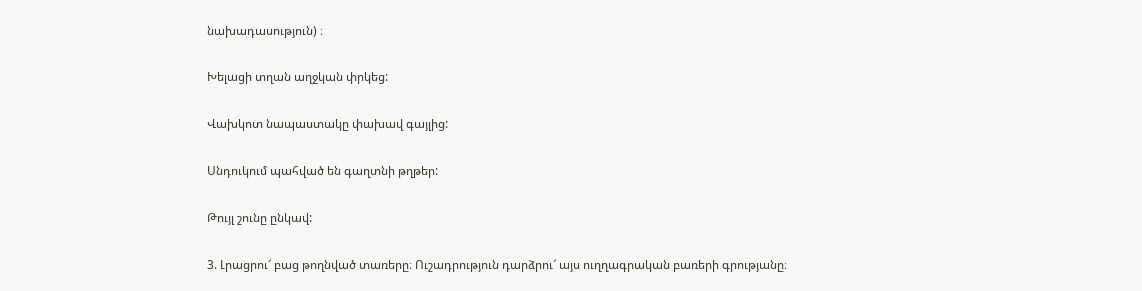նախադասություն) ։

Խելացի տղան աղջկան փրկեց:

Վախկոտ նապաստակը փախավ գայլից:

Սնդուկում պահված են գաղտնի թղթեր:

Թույլ շունը ընկավ:

3. Լրացրու՜ բաց թողնված տառերը։ Ուշադրություն դարձրու՜ այս ուղղագրական բառերի գրությանը։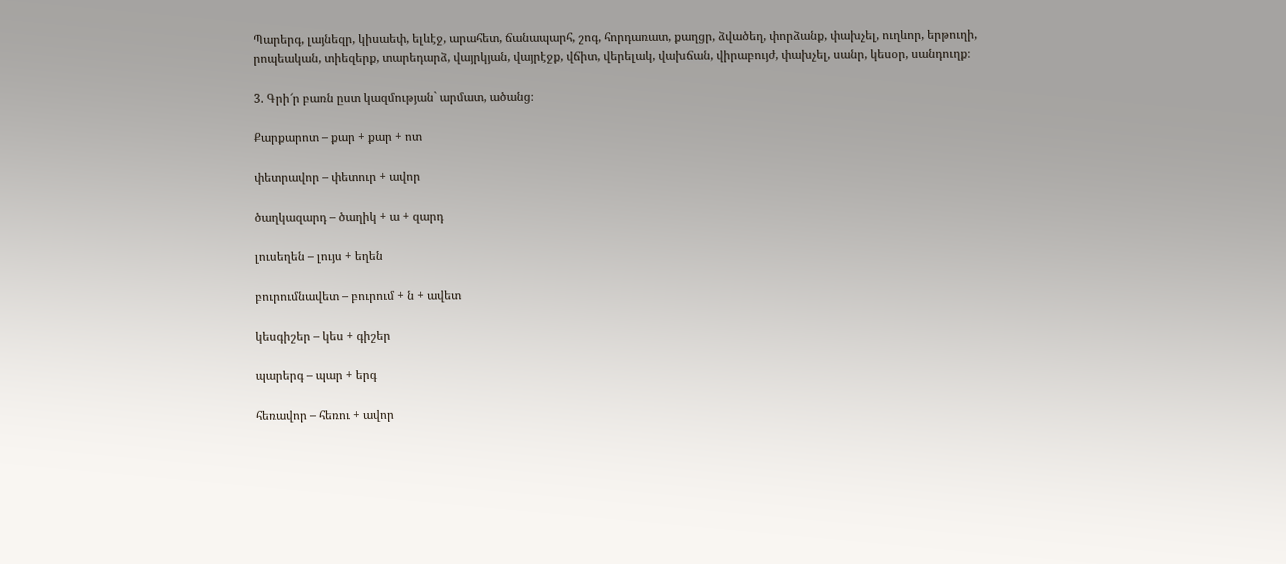Պարերգ, լայնեզր, կիսաեփ, ելևէջ, արահետ, ճանապարհ, շոգ, հորդառատ, քաղցր, ձվածեղ, փորձանք, փախչել, ուղևոր, երթուղի, րոպեական, տիեզերք, տարեդարձ, վայրկյան, վայրէջք, վճիտ, վերելակ, վախճան, վիրաբույժ, փախչել, սանր, կեսօր, սանդուղք։

3. Գրի՜ր բառն ըստ կազմության` արմատ, ածանց։

Քարքարոտ – քար + քար + ոտ

փետրավոր – փետուր + ավոր

ծաղկազարդ – ծաղիկ + ա + զարդ

լուսեղեն – լույս + եղեն

բուրումնավետ – բուրում + ն + ավետ

կեսգիշեր – կես + գիշեր

պարերգ – պար + երգ

հեռավոր – հեռու + ավոր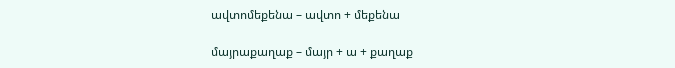ավտոմեքենա – ավտո + մեքենա

մայրաքաղաք – մայր + ա + քաղաք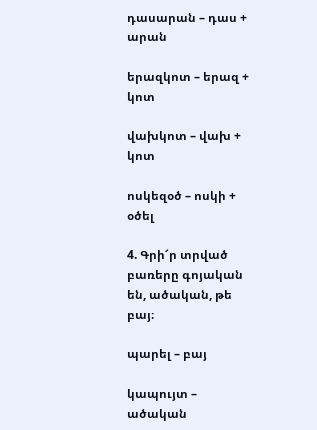դասարան – դաս + արան

երազկոտ – երազ + կոտ

վախկոտ – վախ + կոտ

ոսկեզօծ – ոսկի + օծել

4. Գրի՜ր տրված բառերը գոյական են, ածական, թե բայ։

պարել – բայ

կապույտ – ածական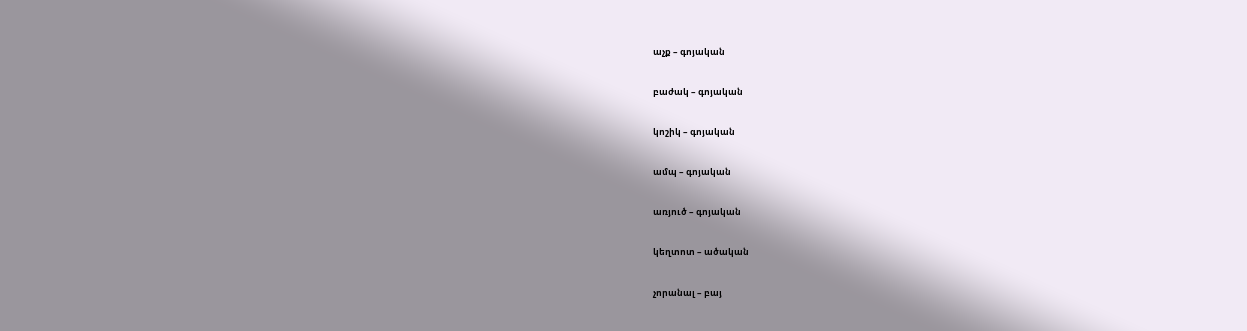աչք – գոյական

բաժակ – գոյական

կոշիկ – գոյական

ամպ – գոյական

առյուծ – գոյական

կեղտոտ – ածական

չորանալ – բայ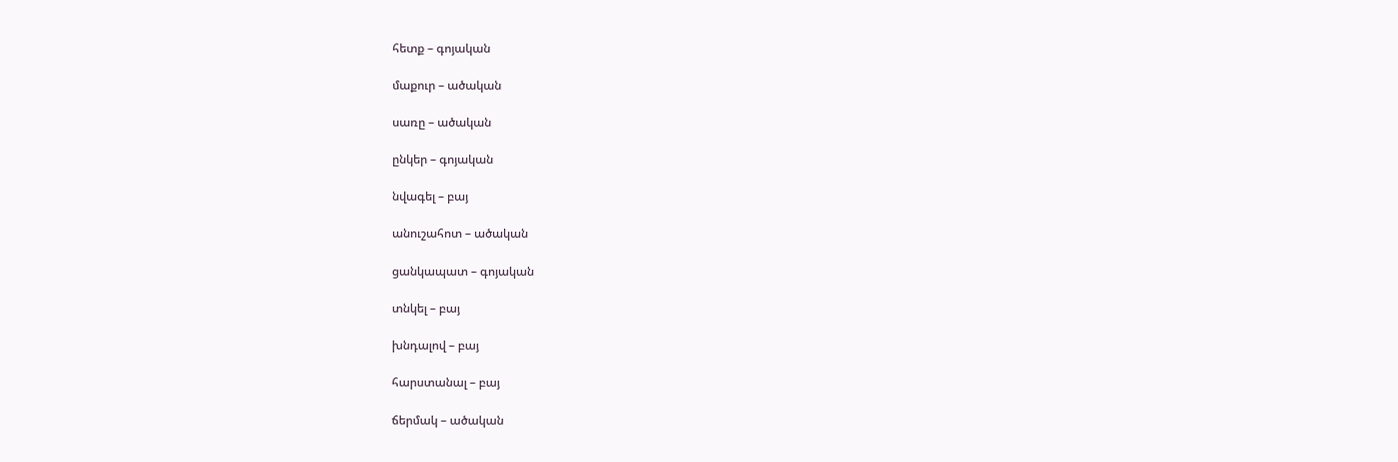հետք – գոյական

մաքուր – ածական

սառը – ածական

ընկեր – գոյական

նվագել – բայ

անուշահոտ – ածական

ցանկապատ – գոյական

տնկել – բայ

խնդալով – բայ

հարստանալ – բայ

ճերմակ – ածական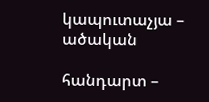կապուտաչյա – ածական

հանդարտ –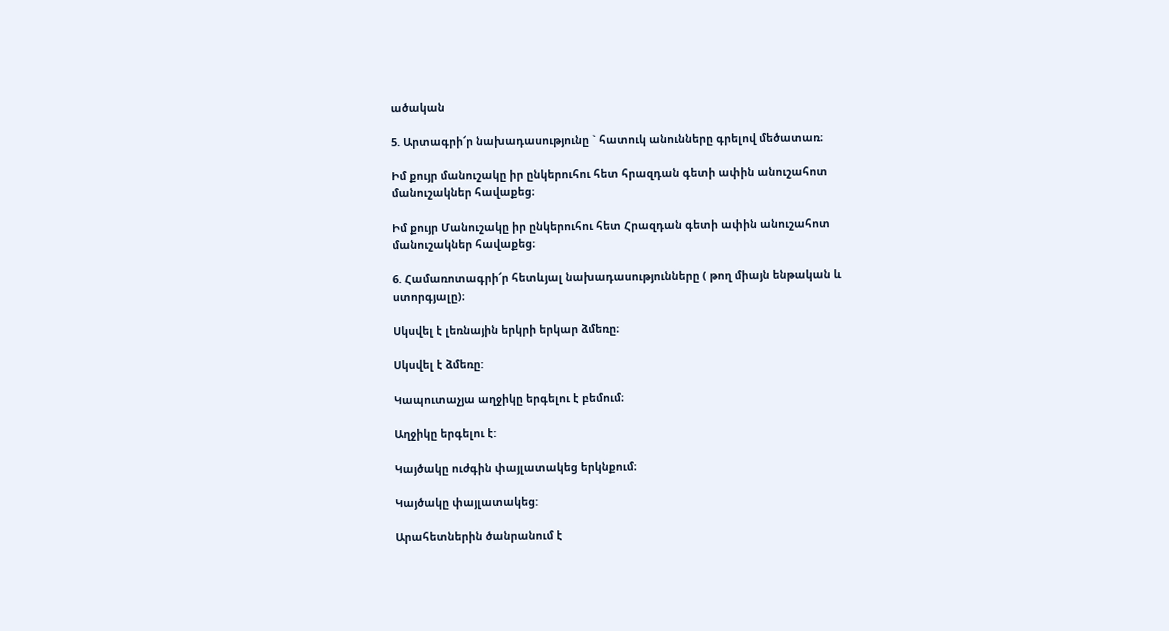ածական

5. Արտագրի՜ր նախադասությունը ` հատուկ անունները գրելով մեծատառ։

Իմ քույր մանուշակը իր ընկերուհու հետ հրազդան գետի ափին անուշահոտ մանուշակներ հավաքեց։

Իմ քույր Մանուշակը իր ընկերուհու հետ Հրազդան գետի ափին անուշահոտ մանուշակներ հավաքեց։

6. Համառոտագրի՜ր հետևյալ նախադասությունները ( թող միայն ենթական և ստորգյալը)։

Սկսվել է լեռնային երկրի երկար ձմեռը։

Սկսվել է ձմեռը:

Կապուտաչյա աղջիկը երգելու է բեմում։

Աղջիկը երգելու է:

Կայծակը ուժգին փայլատակեց երկնքում։

Կայծակը փայլատակեց:

Արահետներին ծանրանում է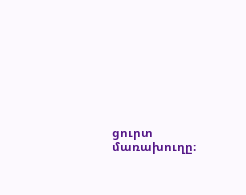ցուրտ մառախուղը։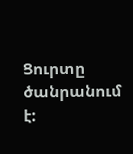Ցուրտը ծանրանում է: